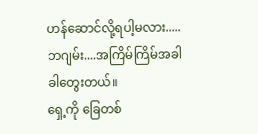ဟန်ဆောင်လို့ရပါ့မလား.....
ဘဂျမ်း....အကြိမ်ကြိမ်အခါခါတွေးတယ်။
ရှေ့ကို ခြေတစ်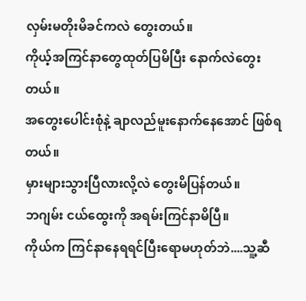လှမ်းမတိုးမိခင်ကလဲ တွေးတယ်။
ကိုယ့်အကြင်နာတွေထုတ်ပြမိပြီး နောက်လဲတွေးတယ်။
အတွေးပေါင်းစုံနဲ့ ချာလည်မူးနောက်နေအောင် ဖြစ်ရတယ်။
မှားများသွားပြီလားလို့လဲ တွေးမိပြန်တယ်။
ဘဂျမ်း ငယ်ထွေးကို အရမ်းကြင်နာမိပြီ။
ကိုယ်က ကြင်နာနေရရင်ပြီးရောမဟုတ်ဘဲ....သူ့ဆီ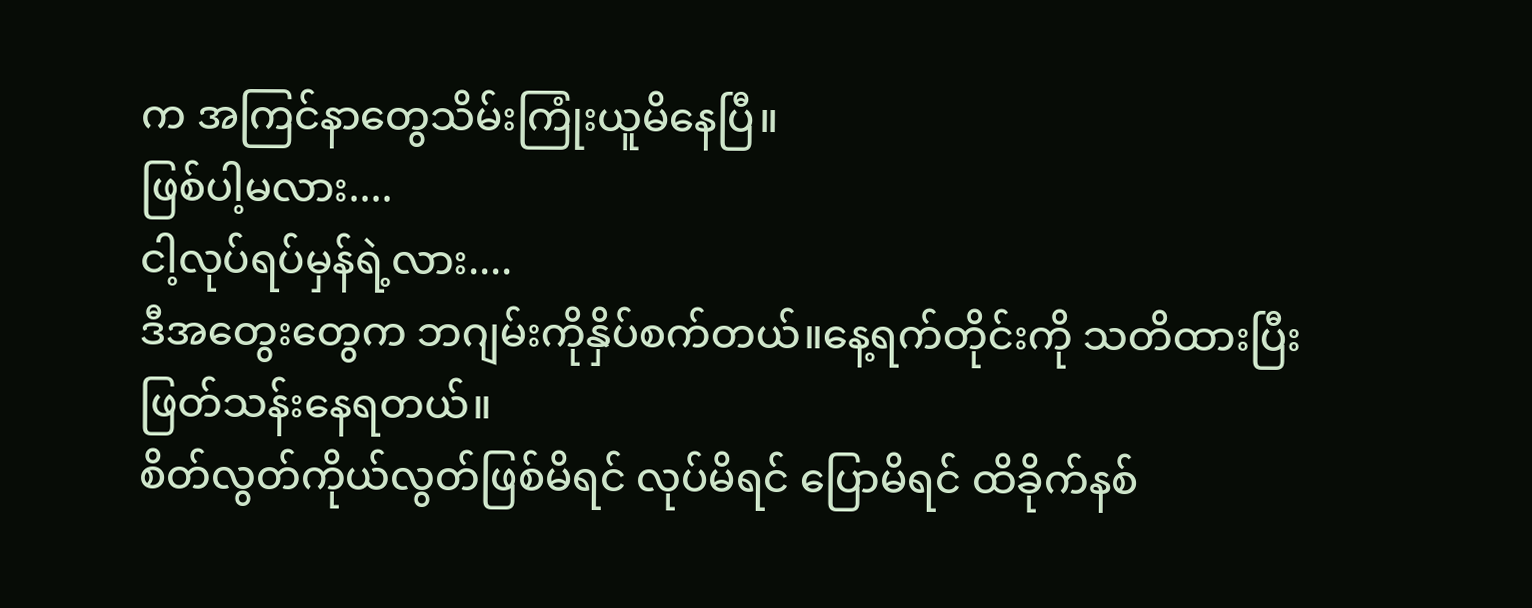က အကြင်နာတွေသိမ်းကြုံးယူမိနေပြီ။
ဖြစ်ပါ့မလား....
ငါ့လုပ်ရပ်မှန်ရဲ့လား....
ဒီအတွေးတွေက ဘဂျမ်းကိုနှိပ်စက်တယ်။နေ့ရက်တိုင်းကို သတိထားပြီး ဖြတ်သန်းနေရတယ်။
စိတ်လွတ်ကိုယ်လွတ်ဖြစ်မိရင် လုပ်မိရင် ပြောမိရင် ထိခိုက်နစ်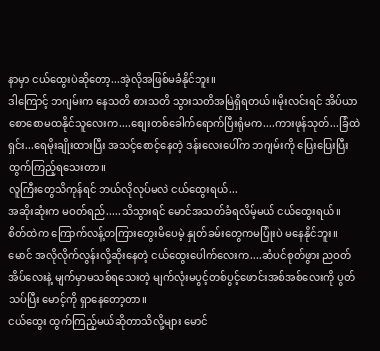နာမှာ ငယ်ထွေးပဲဆိုတော့...အဲ့လိုအဖြစ်မခံနိုင်ဘူး။
ဒါကြောင့် ဘဂျမ်းက နေသတိ စားသတိ သွားသတိအမြဲရှိရတယ်။မိုးလင်းရင် အိပ်ယာစောစောမထနိုင်သူလေးက....စျေးတစ်ခေါက်ရောက်ပြီးရုံမက....ကားဖုန်သုတ်...ခြံထဲရှင်း...ရေမိုးချိုးထားပြီး အသင့်စောင့်နေတဲ့ ဒန်းလေးပေါ်က ဘဂျမ်းကို ပြေးပြေးပြီးထွက်ကြည့်ရသေးတာ။
လူကြီးတွေသိကုန်ရင် ဘယ်လိုလုပ်မလဲ ငယ်ထွေးရယ်...
အဆိုးဆုံးက မဝတ်ရည်.....သိသွားရင် မောင်အသတ်ခံရလိမ့်မယ် ငယ်ထွေးရယ်။
စိတ်ထဲက ကြောက်လန့်တကြားတွေးမိပေမဲ့ နှုတ်ခမ်းတွေကမပြုံးပဲ မနေနိုင်ဘူး။
မောင် အလိုလိုက်လွန်းလို့ဆိုးနေတဲ့ ငယ်ထွေးပေါက်လေးက....ဆံပင်စုတ်ဖွား ညဝတ်အိပ်လေးနဲ့ မျက်မှာမသစ်ရသေးတဲ့ မျက်လုံးမပွင့်တစ်ပွင့်ဖောင်းအစ်အစ်လေးကို ပွတ်သပ်ပြီး မောင့်ကို ရှာနေတော့တာ။
ငယ်ထွေး ထွက်ကြည့်မယ်ဆိုတာသိလို့များ မောင်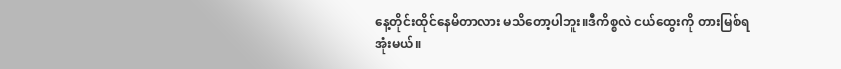နေ့တိုင်းထိုင်နေမိတာလား မသိတော့ပါဘူး။ဒီကိစ္စလဲ ငယ်ထွေးကို တားမြစ်ရအုံးမယ်။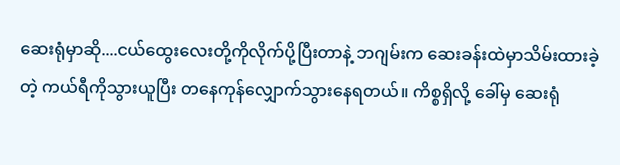ဆေးရုံမှာဆို....ငယ်ထွေးလေးတို့ကိုလိုက်ပို့ပြီးတာနဲ့ ဘဂျမ်းက ဆေးခန်းထဲမှာသိမ်းထားခဲ့တဲ့ ကယ်ရီကိုသွားယူပြီး တနေကုန်လျှောက်သွားနေရတယ်။ ကိစ္စရှိလို့ ခေါ်မှ ဆေးရုံ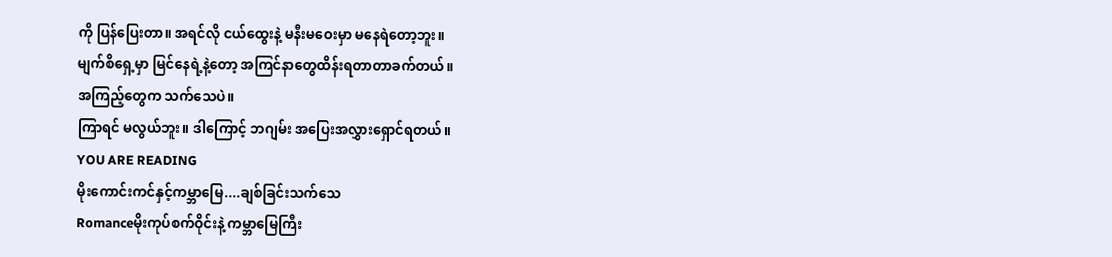ကို ပြန်ပြေးတာ။ အရင်လို ငယ်ထွေးနဲ့ မနီးမဝေးမှာ မနေရဲတော့ဘူး။
မျက်စိရှေ့မှာ မြင်နေရဲ့နဲ့တော့ အကြင်နာတွေထိန်းရတာတာခက်တယ်။
အကြည့်တွေက သက်သေပဲ။
ကြာရင် မလွယ်ဘူး။ ဒါကြောင့် ဘဂျမ်း အပြေးအလွှားရှောင်ရတယ်။
YOU ARE READING
မိုးကောင်းကင်နှင့်ကမ္ဘာမြေ....ချစ်ခြင်းသက်သေ
Romanceမိုးကုပ်စက်ဝိုင်းနဲ့ ကမ္ဘာမြေကြီး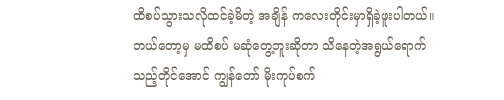ထိစပ်သွားသလိုထင်ခဲ့မိတဲ့ အချိန် ကလေးတိုင်းမှာရှိခဲ့ဖူးပါတယ်။ ဘယ်တော့မှ မထိစပ် မဆုံတွေ့ဘူးဆိုတာ သိနေတဲ့အရွယ်ရောက်သည့်တိုင်အောင် ကျွန်တော် မိုးကုပ်စက်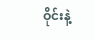ဝိုင်းနဲ့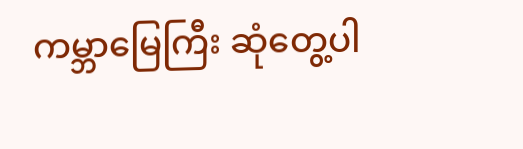ကမ္ဘာမြေကြီး ဆုံတွေ့ပါ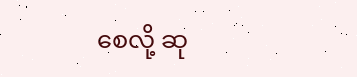စေလို့ ဆု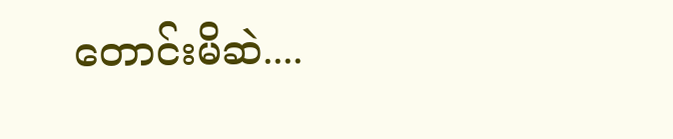တောင်းမိဆဲ....